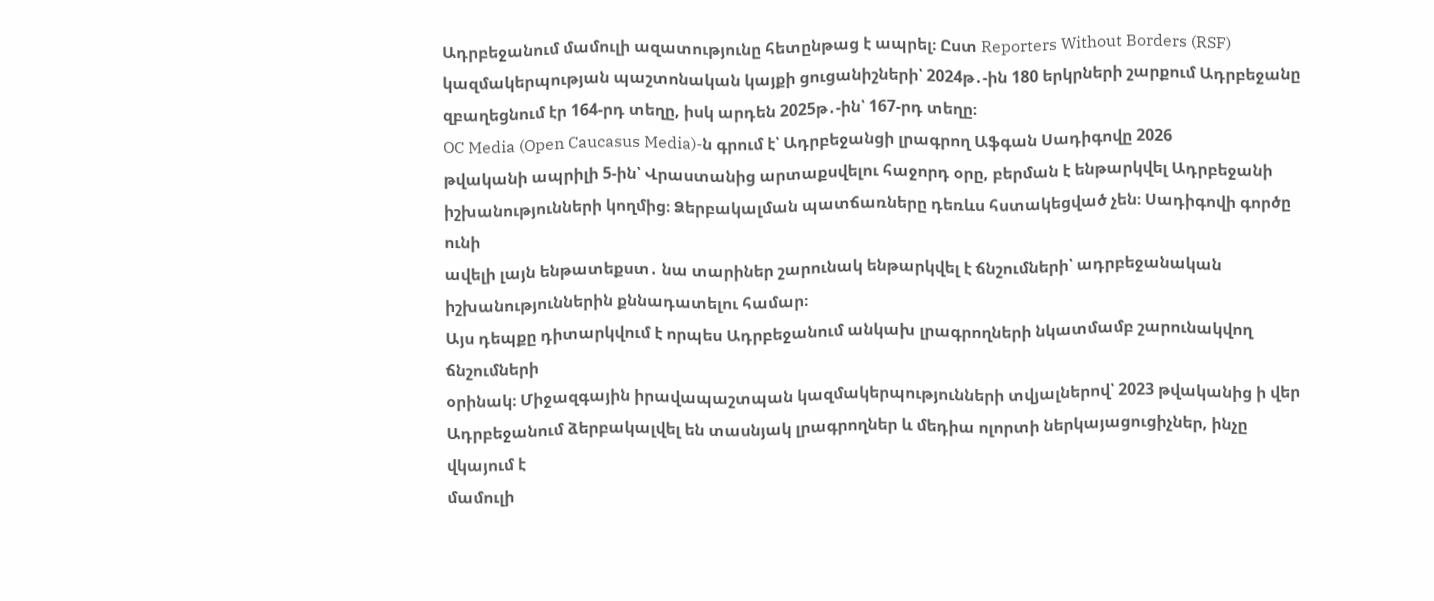Ադրբեջանում մամուլի ազատությունը հետընթաց է ապրել։ Ըստ Reporters Without Borders (RSF)
կազմակերպության պաշտոնական կայքի ցուցանիշների՝ 2024թ․-ին 180 երկրների շարքում Ադրբեջանը
զբաղեցնում էր 164-րդ տեղը, իսկ արդեն 2025թ․-ին՝ 167-րդ տեղը։
OC Media (Open Caucasus Media)-ն գրում է՝ Ադրբեջանցի լրագրող Աֆգան Սադիգովը 2026
թվականի ապրիլի 5-ին՝ Վրաստանից արտաքսվելու հաջորդ օրը, բերման է ենթարկվել Ադրբեջանի
իշխանությունների կողմից։ Ձերբակալման պատճառները դեռևս հստակեցված չեն։ Սադիգովի գործը ունի
ավելի լայն ենթատեքստ․ նա տարիներ շարունակ ենթարկվել է ճնշումների՝ ադրբեջանական
իշխանություններին քննադատելու համար։
Այս դեպքը դիտարկվում է որպես Ադրբեջանում անկախ լրագրողների նկատմամբ շարունակվող ճնշումների
օրինակ։ Միջազգային իրավապաշտպան կազմակերպությունների տվյալներով՝ 2023 թվականից ի վեր
Ադրբեջանում ձերբակալվել են տասնյակ լրագրողներ և մեդիա ոլորտի ներկայացուցիչներ, ինչը վկայում է
մամուլի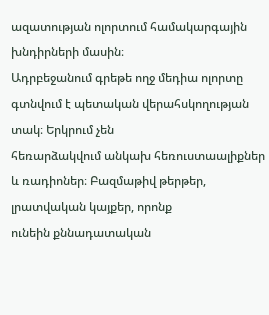ազատության ոլորտում համակարգային խնդիրների մասին։
Ադրբեջանում գրեթե ողջ մեդիա ոլորտը գտնվում է պետական վերահսկողության տակ։ Երկրում չեն
հեռարձակվում անկախ հեռուստաալիքներ և ռադիոներ։ Բազմաթիվ թերթեր, լրատվական կայքեր, որոնք
ունեին քննադատական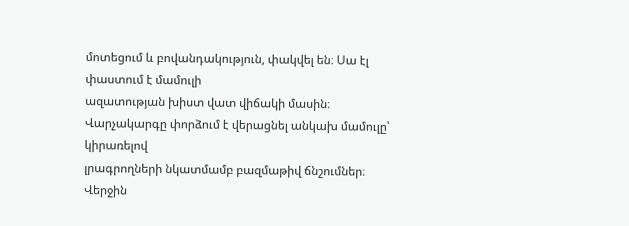մոտեցում և բովանդակություն, փակվել են։ Սա էլ փաստում է մամուլի
ազատության խիստ վատ վիճակի մասին։ Վարչակարգը փորձում է վերացնել անկախ մամուլը՝ կիրառելով
լրագրողների նկատմամբ բազմաթիվ ճնշումներ։
Վերջին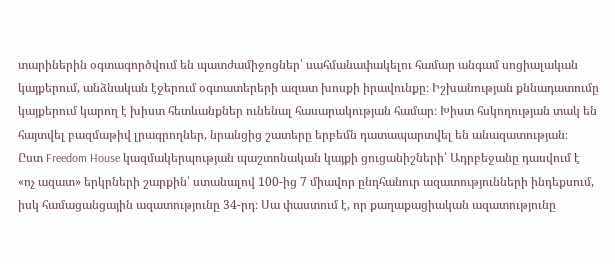տարիներին օգտագործվում են պատժամիջոցներ՝ սահմանափակելու համար անգամ սոցիալական
կայքերում, անձնական էջերում օգտատերերի ազատ խոսքի իրավունքը։ Իշխանության քննադատումը
կայքերում կարող է խիստ հետևանքներ ունենալ հասարակության համար։ Խիստ հսկողության տակ են
հայտվել բազմաթիվ լրագրողներ, նրանցից շատերը երբեմն դատապարտվել են անազատության։
Ըստ Freedom House կազմակերպության պաշտոնական կայքի ցուցանիշների՝ Ադրբեջանը դասվում է
«ոչ ազատ» երկրների շարքին՝ ստանալով 100-ից 7 միավոր ընդհանուր ազատությունների ինդեքսում,
իսկ համացանցային ազատությունը 34-րդ։ Սա փաստում է, որ քաղաքացիական ազատությունը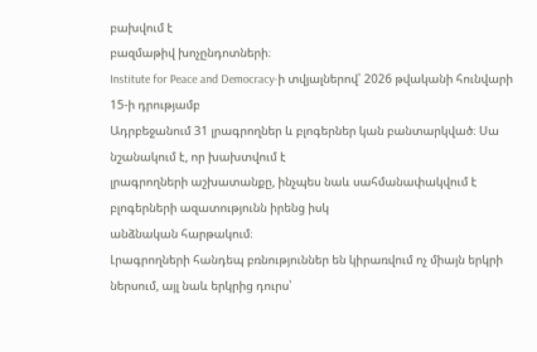բախվում է
բազմաթիվ խոչընդոտների։
Institute for Peace and Democracy-ի տվյալներով՝ 2026 թվականի հունվարի 15-ի դրությամբ
Ադրբեջանում 31 լրագրողներ և բլոգերներ կան բանտարկված։ Սա նշանակում է, որ խախտվում է
լրագրողների աշխատանքը, ինչպես նաև սահմանափակվում է բլոգերների ազատությունն իրենց իսկ
անձնական հարթակում։
Լրագրողների հանդեպ բռնություններ են կիրառվում ոչ միայն երկրի ներսում, այլ նաև երկրից դուրս՝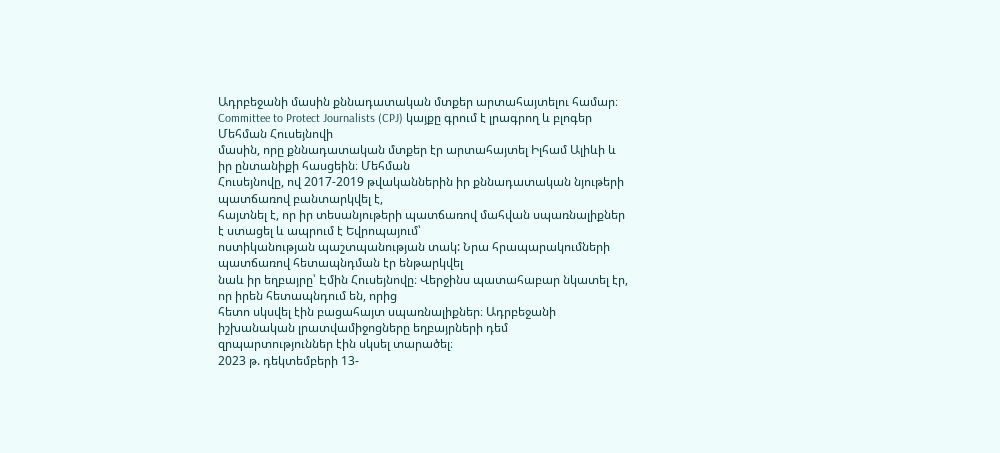Ադրբեջանի մասին քննադատական մտքեր արտահայտելու համար։
Committee to Protect Journalists (CPJ) կայքը գրում է լրագրող և բլոգեր Մեհման Հուսեյնովի
մասին, որը քննադատական մտքեր էր արտահայտել Իլհամ Ալիևի և իր ընտանիքի հասցեին։ Մեհման
Հուսեյնովը, ով 2017-2019 թվականներին իր քննադատական նյութերի պատճառով բանտարկվել է,
հայտնել է, որ իր տեսանյութերի պատճառով մահվան սպառնալիքներ է ստացել և ապրում է Եվրոպայում՝
ոստիկանության պաշտպանության տակ: Նրա հրապարակումների պատճառով հետապնդման էր ենթարկվել
նաև իր եղբայրը՝ Էմին Հուսեյնովը։ Վերջինս պատահաբար նկատել էր, որ իրեն հետապնդում են, որից
հետո սկսվել էին բացահայտ սպառնալիքներ։ Ադրբեջանի իշխանական լրատվամիջոցները եղբայրների դեմ
զրպարտություններ էին սկսել տարածել։
2023 թ. դեկտեմբերի 13-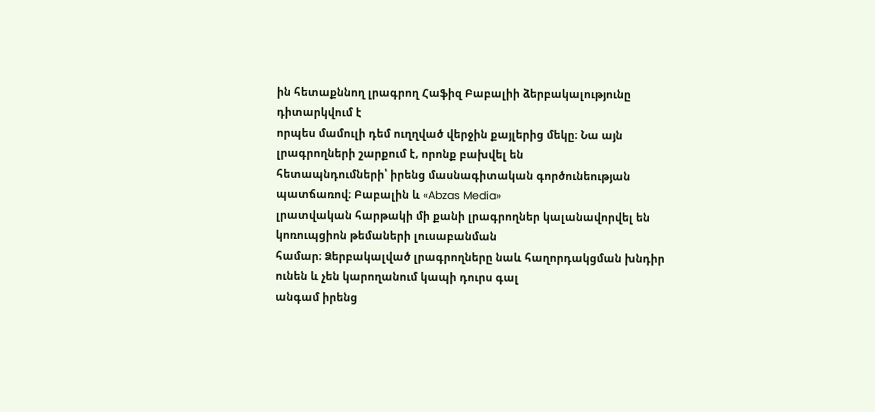ին հետաքննող լրագրող Հաֆիզ Բաբալիի ձերբակալությունը դիտարկվում է
որպես մամուլի դեմ ուղղված վերջին քայլերից մեկը։ Նա այն լրագրողների շարքում է, որոնք բախվել են
հետապնդումների՝ իրենց մասնագիտական գործունեության պատճառով։ Բաբալին և «Abzas Media»
լրատվական հարթակի մի քանի լրագրողներ կալանավորվել են կոռուպցիոն թեմաների լուսաբանման
համար։ Ձերբակալված լրագրողները նաև հաղորդակցման խնդիր ունեն և չեն կարողանում կապի դուրս գալ
անգամ իրենց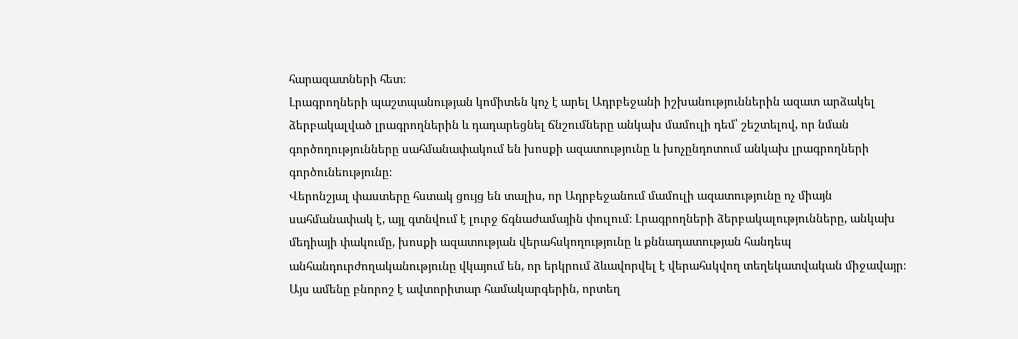հարազատների հետ։
Լրագրողների պաշտպանության կոմիտեն կոչ է արել Ադրբեջանի իշխանություններին ազատ արձակել
ձերբակալված լրագրողներին և դադարեցնել ճնշումները անկախ մամուլի դեմ՝ շեշտելով, որ նման
գործողությունները սահմանափակում են խոսքի ազատությունը և խոչընդոտում անկախ լրագրողների
գործունեությունը։
Վերոնշյալ փաստերը հստակ ցույց են տալիս, որ Ադրբեջանում մամուլի ազատությունը ոչ միայն
սահմանափակ է, այլ գտնվում է լուրջ ճգնաժամային փուլում։ Լրագրողների ձերբակալությունները, անկախ
մեդիայի փակումը, խոսքի ազատության վերահսկողությունը և քննադատության հանդեպ
անհանդուրժողականությունը վկայում են, որ երկրում ձևավորվել է վերահսկվող տեղեկատվական միջավայր։
Այս ամենը բնորոշ է ավտորիտար համակարգերին, որտեղ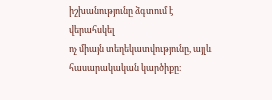իշխանությունը ձգտում է վերահսկել
ոչ միայն տեղեկատվությունը, այլև հասարակական կարծիքը։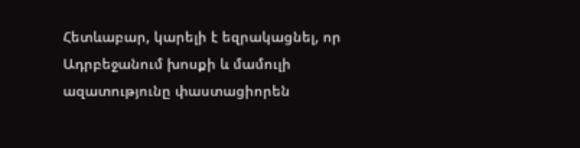Հետևաբար, կարելի է եզրակացնել, որ
Ադրբեջանում խոսքի և մամուլի ազատությունը փաստացիորեն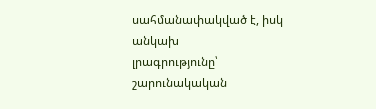սահմանափակված է, իսկ անկախ
լրագրությունը՝ շարունակական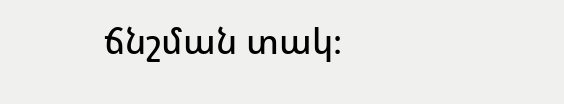ճնշման տակ։